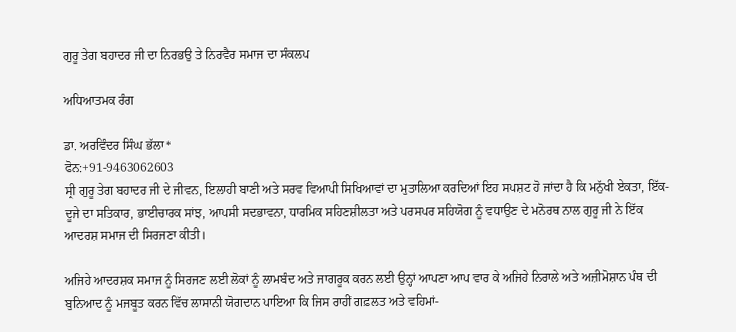ਗੁਰੂ ਤੇਗ ਬਹਾਦਰ ਜੀ ਦਾ ਨਿਰਭਉ ਤੇ ਨਿਰਵੈਰ ਸਮਾਜ ਦਾ ਸੰਕਲਪ

ਅਧਿਆਤਮਕ ਰੰਗ

ਡਾ. ਅਰਵਿੰਦਰ ਸਿੰਘ ਭੱਲਾ*
ਫੋਨ:+91-9463062603
ਸ੍ਰੀ ਗੁਰੂ ਤੇਗ ਬਹਾਦਰ ਜੀ ਦੇ ਜੀਵਨ, ਇਲਾਹੀ ਬਾਣੀ ਅਤੇ ਸਰਵ ਵਿਆਪੀ ਸਿਖਿਆਵਾਂ ਦਾ ਮੁਤਾਲਿਆ ਕਰਦਿਆਂ ਇਹ ਸਪਸ਼ਟ ਹੋ ਜਾਂਦਾ ਹੈ ਕਿ ਮਨੁੱਖੀ ਏਕਤਾ, ਇੱਕ-ਦੂਜੇ ਦਾ ਸਤਿਕਾਰ, ਭਾਈਚਾਰਕ ਸਾਂਝ, ਆਪਸੀ ਸਦਭਾਵਨਾ, ਧਾਰਮਿਕ ਸਹਿਣਸ਼ੀਲਤਾ ਅਤੇ ਪਰਸਪਰ ਸਹਿਯੋਗ ਨੂੰ ਵਧਾਉਣ ਦੇ ਮਨੋਰਥ ਨਾਲ ਗੁਰੂ ਜੀ ਨੇ ਇੱਕ ਆਦਰਸ਼ ਸਮਾਜ ਦੀ ਸਿਰਜਣਾ ਕੀਤੀ।

ਅਜਿਹੇ ਆਦਰਸ਼ਕ ਸਮਾਜ ਨੂੰ ਸਿਰਜਣ ਲਈ ਲੋਕਾਂ ਨੂੰ ਲਾਮਬੰਦ ਅਤੇ ਜਾਗਰੂਕ ਕਰਨ ਲਈ ਉਨ੍ਹਾਂ ਆਪਣਾ ਆਪ ਵਾਰ ਕੇ ਅਜਿਹੇ ਨਿਰਾਲੇ ਅਤੇ ਅਜ਼ੀਮੋਸ਼ਾਨ ਪੰਥ ਦੀ ਬੁਨਿਆਦ ਨੂੰ ਮਜਬੂਤ ਕਰਨ ਵਿੱਚ ਲਾਸਾਨੀ ਯੋਗਦਾਨ ਪਾਇਆ ਕਿ ਜਿਸ ਰਾਹੀਂ ਗਫ਼ਲਤ ਅਤੇ ਵਹਿਮਾਂ-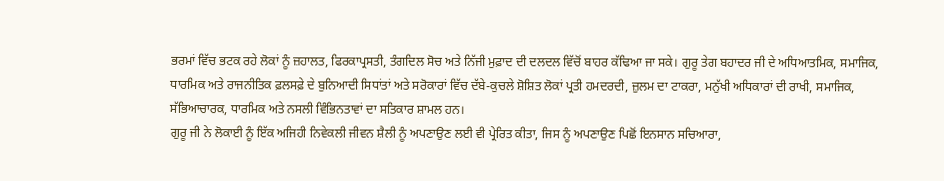ਭਰਮਾਂ ਵਿੱਚ ਭਟਕ ਰਹੇ ਲੋਕਾਂ ਨੂੰ ਜ਼ਹਾਲਤ, ਫਿਰਕਾਪ੍ਰਸਤੀ, ਤੰਗਦਿਲ ਸੋਚ ਅਤੇ ਨਿੱਜੀ ਮੁਫ਼ਾਦ ਦੀ ਦਲਦਲ ਵਿੱਚੋਂ ਬਾਹਰ ਕੱਢਿਆ ਜਾ ਸਕੇ। ਗੁਰੂ ਤੇਗ ਬਹਾਦਰ ਜੀ ਦੇ ਅਧਿਆਤਮਿਕ, ਸਮਾਜਿਕ, ਧਾਰਮਿਕ ਅਤੇ ਰਾਜਨੀਤਿਕ ਫ਼ਲਸਫ਼ੇ ਦੇ ਬੁਨਿਆਦੀ ਸਿਧਾਂਤਾਂ ਅਤੇ ਸਰੋਕਾਰਾਂ ਵਿੱਚ ਦੱਬੇ-ਕੁਚਲੇ ਸ਼ੋਸ਼ਿਤ ਲੋਕਾਂ ਪ੍ਰਤੀ ਹਮਦਰਦੀ, ਜ਼ੁਲਮ ਦਾ ਟਾਕਰਾ, ਮਨੁੱਖੀ ਅਧਿਕਾਰਾਂ ਦੀ ਰਾਖੀ, ਸਮਾਜਿਕ, ਸੱਭਿਆਚਾਰਕ, ਧਾਰਮਿਕ ਅਤੇ ਨਸਲੀ ਵਿੰਭਿਨਤਾਵਾਂ ਦਾ ਸਤਿਕਾਰ ਸ਼ਾਮਲ ਹਨ।
ਗੁਰੂ ਜੀ ਨੇ ਲੋਕਾਈ ਨੂੰ ਇੱਕ ਅਜਿਹੀ ਨਿਵੇਕਲੀ ਜੀਵਨ ਸ਼ੈਲੀ ਨੂੰ ਅਪਣਾਉਣ ਲਈ ਵੀ ਪ੍ਰੇਰਿਤ ਕੀਤਾ, ਜਿਸ ਨੂੰ ਅਪਣਾਉਣ ਪਿਛੋਂ ਇਨਸਾਨ ਸਚਿਆਰਾ,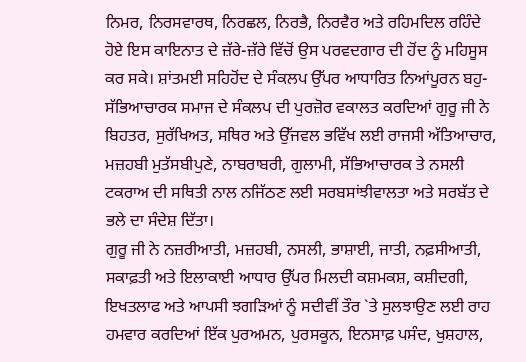ਨਿਮਰ, ਨਿਰਸਵਾਰਥ, ਨਿਰਛਲ, ਨਿਰਭੈ, ਨਿਰਵੈਰ ਅਤੇ ਰਹਿਮਦਿਲ ਰਹਿੰਦੇ ਹੋਏ ਇਸ ਕਾਇਨਾਤ ਦੇ ਜ਼ੱਰੇ-ਜ਼ੱਰੇ ਵਿੱਚੋਂ ਉਸ ਪਰਵਦਗਾਰ ਦੀ ਹੋਂਦ ਨੂੰ ਮਹਿਸੂਸ ਕਰ ਸਕੇ। ਸ਼ਾਂਤਮਈ ਸਹਿਹੋਂਦ ਦੇ ਸੰਕਲਪ ਉੱਪਰ ਆਧਾਰਿਤ ਨਿਆਂਪੂਰਨ ਬਹੁ-ਸੱਭਿਆਚਾਰਕ ਸਮਾਜ ਦੇ ਸੰਕਲਪ ਦੀ ਪੁਰਜ਼ੋਰ ਵਕਾਲਤ ਕਰਦਿਆਂ ਗੁਰੂ ਜੀ ਨੇ ਬਿਹਤਰ, ਸੁਰੱਖਿਅਤ, ਸਥਿਰ ਅਤੇ ਉੱਜਵਲ ਭਵਿੱਖ ਲਈ ਰਾਜਸੀ ਅੱਤਿਆਚਾਰ, ਮਜ਼ਹਬੀ ਮੁਤੱਸਬੀਪੁਣੇ, ਨਾਬਰਾਬਰੀ, ਗੁਲਾਮੀ, ਸੱਭਿਆਚਾਰਕ ਤੇ ਨਸਲੀ ਟਕਰਾਅ ਦੀ ਸਥਿਤੀ ਨਾਲ ਨਜਿੱਠਣ ਲਈ ਸਰਬਸਾਂਝੀਵਾਲਤਾ ਅਤੇ ਸਰਬੱਤ ਦੇ ਭਲੇ ਦਾ ਸੰਦੇਸ਼ ਦਿੱਤਾ।
ਗੁਰੂ ਜੀ ਨੇ ਨਜ਼ਰੀਆਤੀ, ਮਜ਼ਹਬੀ, ਨਸਲੀ, ਭਾਸ਼ਾਈ, ਜਾਤੀ, ਨਫ਼ਸੀਆਤੀ, ਸਕਾਫ਼ਤੀ ਅਤੇ ਇਲਾਕਾਈ ਆਧਾਰ ਉੱਪਰ ਮਿਲਦੀ ਕਸ਼ਮਕਸ਼, ਕਸ਼ੀਦਗੀ, ਇਖਤਲਾਫ ਅਤੇ ਆਪਸੀ ਝਗੜਿਆਂ ਨੂੰ ਸਦੀਵੀਂ ਤੌਰ `ਤੇ ਸੁਲਝਾਉਣ ਲਈ ਰਾਹ ਹਮਵਾਰ ਕਰਦਿਆਂ ਇੱਕ ਪੁਰਅਮਨ, ਪੁਰਸਕੂਨ, ਇਨਸਾਫ਼ ਪਸੰਦ, ਖੁਸ਼ਹਾਲ,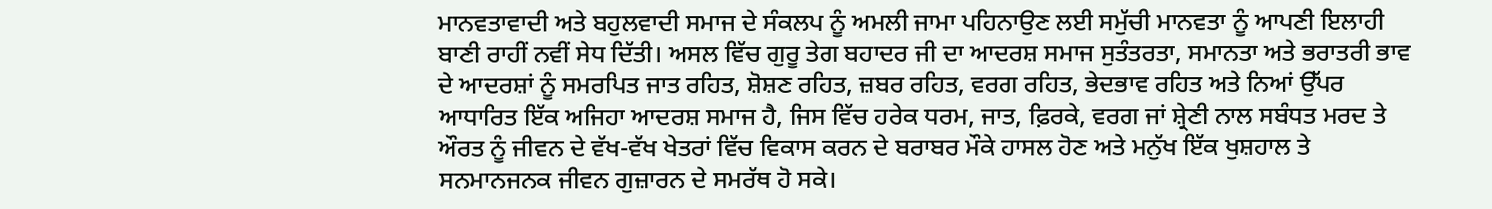ਮਾਨਵਤਾਵਾਦੀ ਅਤੇ ਬਹੁਲਵਾਦੀ ਸਮਾਜ ਦੇ ਸੰਕਲਪ ਨੂੰ ਅਮਲੀ ਜਾਮਾ ਪਹਿਨਾਉਣ ਲਈ ਸਮੁੱਚੀ ਮਾਨਵਤਾ ਨੂੰ ਆਪਣੀ ਇਲਾਹੀ ਬਾਣੀ ਰਾਹੀਂ ਨਵੀਂ ਸੇਧ ਦਿੱਤੀ। ਅਸਲ ਵਿੱਚ ਗੁਰੂ ਤੇਗ ਬਹਾਦਰ ਜੀ ਦਾ ਆਦਰਸ਼ ਸਮਾਜ ਸੁਤੰਤਰਤਾ, ਸਮਾਨਤਾ ਅਤੇ ਭਰਾਤਰੀ ਭਾਵ ਦੇ ਆਦਰਸ਼ਾਂ ਨੂੰ ਸਮਰਪਿਤ ਜਾਤ ਰਹਿਤ, ਸ਼ੋਸ਼ਣ ਰਹਿਤ, ਜ਼ਬਰ ਰਹਿਤ, ਵਰਗ ਰਹਿਤ, ਭੇਦਭਾਵ ਰਹਿਤ ਅਤੇ ਨਿਆਂ ਉੱਪਰ ਆਧਾਰਿਤ ਇੱਕ ਅਜਿਹਾ ਆਦਰਸ਼ ਸਮਾਜ ਹੈ, ਜਿਸ ਵਿੱਚ ਹਰੇਕ ਧਰਮ, ਜਾਤ, ਫ਼ਿਰਕੇ, ਵਰਗ ਜਾਂ ਸ਼੍ਰੇਣੀ ਨਾਲ ਸਬੰਧਤ ਮਰਦ ਤੇ ਔਰਤ ਨੂੰ ਜੀਵਨ ਦੇ ਵੱਖ-ਵੱਖ ਖੇਤਰਾਂ ਵਿੱਚ ਵਿਕਾਸ ਕਰਨ ਦੇ ਬਰਾਬਰ ਮੌਕੇ ਹਾਸਲ ਹੋਣ ਅਤੇ ਮਨੁੱਖ ਇੱਕ ਖੁਸ਼ਹਾਲ ਤੇ ਸਨਮਾਨਜਨਕ ਜੀਵਨ ਗੁਜ਼ਾਰਨ ਦੇ ਸਮਰੱਥ ਹੋ ਸਕੇ।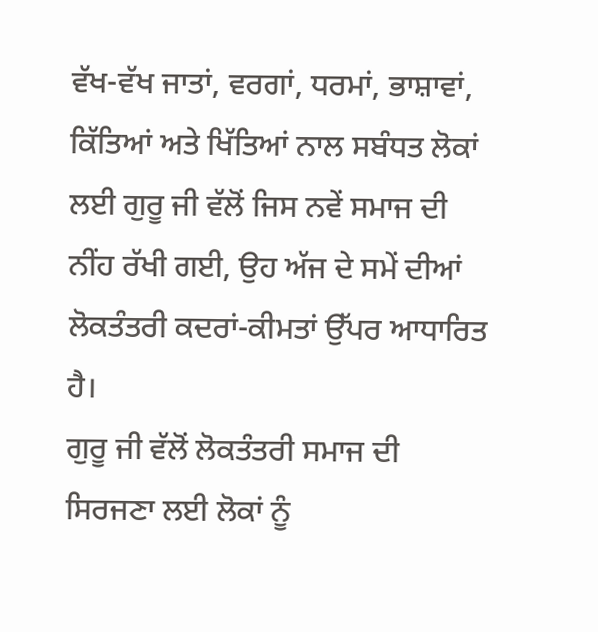ਵੱਖ-ਵੱਖ ਜਾਤਾਂ, ਵਰਗਾਂ, ਧਰਮਾਂ, ਭਾਸ਼ਾਵਾਂ, ਕਿੱਤਿਆਂ ਅਤੇ ਖਿੱਤਿਆਂ ਨਾਲ ਸਬੰਧਤ ਲੋਕਾਂ ਲਈ ਗੁਰੂ ਜੀ ਵੱਲੋਂ ਜਿਸ ਨਵੇਂ ਸਮਾਜ ਦੀ ਨੀਂਹ ਰੱਖੀ ਗਈ, ਉਹ ਅੱਜ ਦੇ ਸਮੇਂ ਦੀਆਂ ਲੋਕਤੰਤਰੀ ਕਦਰਾਂ-ਕੀਮਤਾਂ ਉੱਪਰ ਆਧਾਰਿਤ ਹੈ।
ਗੁਰੂ ਜੀ ਵੱਲੋਂ ਲੋਕਤੰਤਰੀ ਸਮਾਜ ਦੀ ਸਿਰਜਣਾ ਲਈ ਲੋਕਾਂ ਨੂੰ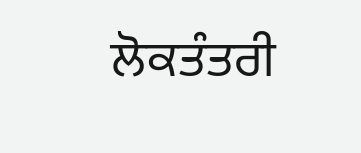ਲੋਕਤੰਤਰੀ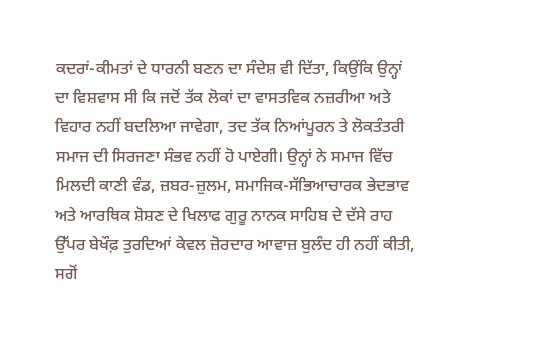ਕਦਰਾਂ-ਕੀਮਤਾਂ ਦੇ ਧਾਰਨੀ ਬਣਨ ਦਾ ਸੰਦੇਸ਼ ਵੀ ਦਿੱਤਾ, ਕਿਉਂਕਿ ਉਨ੍ਹਾਂ ਦਾ ਵਿਸ਼ਵਾਸ ਸੀ ਕਿ ਜਦੋਂ ਤੱਕ ਲੋਕਾਂ ਦਾ ਵਾਸਤਵਿਕ ਨਜ਼ਰੀਆ ਅਤੇ ਵਿਹਾਰ ਨਹੀਂ ਬਦਲਿਆ ਜਾਵੇਗਾ, ਤਦ ਤੱਕ ਨਿਆਂਪੂਰਨ ਤੇ ਲੋਕਤੰਤਰੀ ਸਮਾਜ ਦੀ ਸਿਰਜਣਾ ਸੰਭਵ ਨਹੀਂ ਹੋ ਪਾਏਗੀ। ਉਨ੍ਹਾਂ ਨੇ ਸਮਾਜ ਵਿੱਚ ਮਿਲਦੀ ਕਾਣੀ ਵੰਡ, ਜ਼ਬਰ-ਜ਼ੁਲਮ, ਸਮਾਜਿਕ-ਸੱਭਿਆਚਾਰਕ ਭੇਦਭਾਵ ਅਤੇ ਆਰਥਿਕ ਸ਼ੋਸ਼ਣ ਦੇ ਖਿਲਾਫ ਗੁਰੂ ਨਾਨਕ ਸਾਹਿਬ ਦੇ ਦੱਸੇ ਰਾਹ ਉੱਪਰ ਬੇਖੌਫ਼ ਤੁਰਦਿਆਂ ਕੇਵਲ ਜ਼ੋਰਦਾਰ ਆਵਾਜ਼ ਬੁਲੰਦ ਹੀ ਨਹੀਂ ਕੀਤੀ, ਸਗੋਂ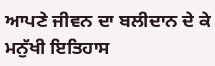ਆਪਣੇ ਜੀਵਨ ਦਾ ਬਲੀਦਾਨ ਦੇ ਕੇ ਮਨੁੱਖੀ ਇਤਿਹਾਸ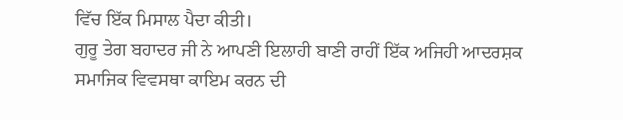ਵਿੱਚ ਇੱਕ ਮਿਸਾਲ ਪੈਦਾ ਕੀਤੀ।
ਗੁਰੂ ਤੇਗ ਬਹਾਦਰ ਜੀ ਨੇ ਆਪਣੀ ਇਲਾਹੀ ਬਾਣੀ ਰਾਹੀਂ ਇੱਕ ਅਜਿਹੀ ਆਦਰਸ਼ਕ ਸਮਾਜਿਕ ਵਿਵਸਥਾ ਕਾਇਮ ਕਰਨ ਦੀ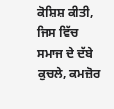ਕੋਸ਼ਿਸ਼ ਕੀਤੀ, ਜਿਸ ਵਿੱਚ ਸਮਾਜ ਦੇ ਦੱਬੇ ਕੁਚਲੇ, ਕਮਜ਼ੋਰ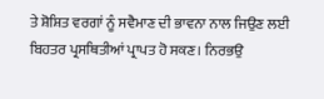ਤੇ ਸ਼ੋਸ਼ਿਤ ਵਰਗਾਂ ਨੂੰ ਸਵੈਮਾਣ ਦੀ ਭਾਵਨਾ ਨਾਲ ਜਿਉਣ ਲਈ ਬਿਹਤਰ ਪ੍ਰਸਥਿਤੀਆਂ ਪ੍ਰਾਪਤ ਹੋ ਸਕਣ। ਨਿਰਭਉ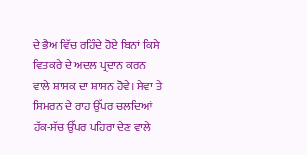ਦੇ ਭੈਅ ਵਿੱਚ ਰਹਿੰਦੇ ਹੋਏ ਬਿਨਾਂ ਕਿਸੇ ਵਿਤਕਰੇ ਦੇ ਅਦਲ ਪ੍ਰਦਾਨ ਕਰਨ ਵਾਲੇ ਸ਼ਾਸਕ ਦਾ ਸ਼ਾਸਨ ਹੋਵੇ। ਸੇਵਾ ਤੇ ਸਿਮਰਨ ਦੇ ਰਾਹ ਉੱਪਰ ਚਲਦਿਆਂ ਹੱਕ-ਸੱਚ ਉੱਪਰ ਪਹਿਰਾ ਦੇਣ ਵਾਲੇ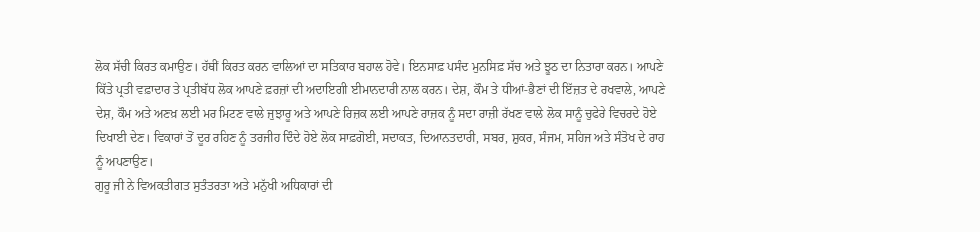ਲੋਕ ਸੱਚੀ ਕਿਰਤ ਕਮਾਉਣ। ਹੱਥੀਂ ਕਿਰਤ ਕਰਨ ਵਾਲਿਆਂ ਦਾ ਸਤਿਕਾਰ ਬਹਾਲ ਹੋਵੇ। ਇਨਸਾਫ਼ ਪਸੰਦ ਮੁਨਸਿਫ਼ ਸੱਚ ਅਤੇ ਝੂਠ ਦਾ ਨਿਤਾਰਾ ਕਰਨ। ਆਪਣੇ ਕਿੱਤੇ ਪ੍ਰਤੀ ਵਫ਼ਾਦਾਰ ਤੇ ਪ੍ਰਤੀਬੱਧ ਲੋਕ ਆਪਣੇ ਫ਼ਰਜ਼ਾਂ ਦੀ ਅਦਾਇਗੀ ਈਮਾਨਦਾਰੀ ਨਾਲ ਕਰਨ। ਦੇਸ਼, ਕੌਮ ਤੇ ਧੀਆਂ-ਭੈਣਾਂ ਦੀ ਇੱਜ਼ਤ ਦੇ ਰਖਵਾਲੇ, ਆਪਣੇ ਦੇਸ਼, ਕੌਮ ਅਤੇ ਅਣਖ਼ ਲਈ ਮਰ ਮਿਟਣ ਵਾਲੇ ਜੁਝਾਰੂ ਅਤੇ ਆਪਣੇ ਰਿਜ਼ਕ ਲਈ ਆਪਣੇ ਰਾਜ਼ਕ ਨੂੰ ਸਦਾ ਰਾਜ਼ੀ ਰੱਖਣ ਵਾਲੇ ਲੋਕ ਸਾਨੂੰ ਚੁਫੇਰੇ ਵਿਚਰਦੇ ਹੋਏ ਦਿਖਾਈ ਦੇਣ। ਵਿਕਾਰਾਂ ਤੋਂ ਦੂਰ ਰਹਿਣ ਨੂੰ ਤਰਜੀਹ ਦਿੰਦੇ ਹੋਏ ਲੋਕ ਸਾਫ਼ਗੋਈ, ਸਦਾਕਤ, ਦਿਆਨਤਦਾਰੀ, ਸਬਰ, ਸ਼ੁਕਰ, ਸੰਜਮ, ਸਹਿਜ ਅਤੇ ਸੰਤੋਖ ਦੇ ਰਾਹ ਨੂੰ ਅਪਣਾਉਣ।
ਗੁਰੂ ਜੀ ਨੇ ਵਿਅਕਤੀਗਤ ਸੁਤੰਤਰਤਾ ਅਤੇ ਮਨੁੱਖੀ ਅਧਿਕਾਰਾਂ ਦੀ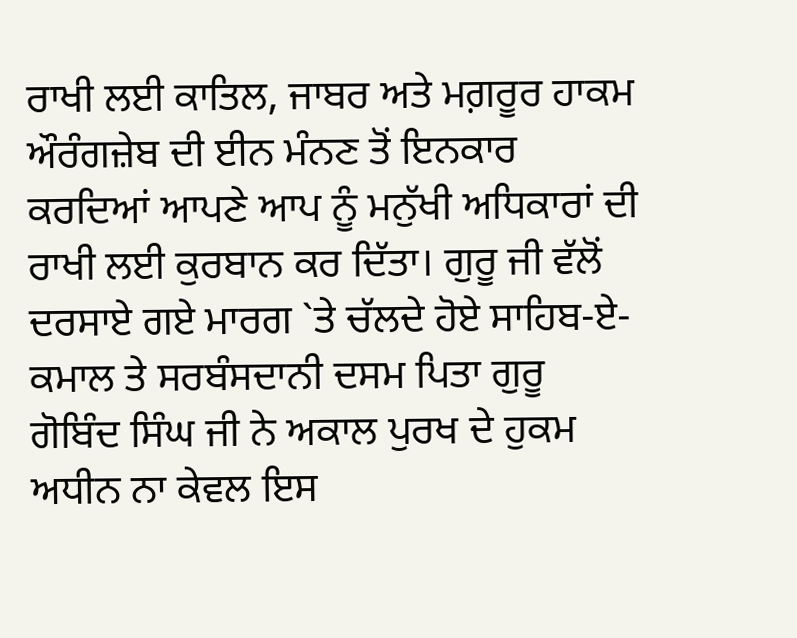ਰਾਖੀ ਲਈ ਕਾਤਿਲ, ਜਾਬਰ ਅਤੇ ਮਗ਼ਰੂਰ ਹਾਕਮ ਔਰੰਗਜ਼ੇਬ ਦੀ ਈਨ ਮੰਨਣ ਤੋਂ ਇਨਕਾਰ ਕਰਦਿਆਂ ਆਪਣੇ ਆਪ ਨੂੰ ਮਨੁੱਖੀ ਅਧਿਕਾਰਾਂ ਦੀ ਰਾਖੀ ਲਈ ਕੁਰਬਾਨ ਕਰ ਦਿੱਤਾ। ਗੁਰੂ ਜੀ ਵੱਲੋਂ ਦਰਸਾਏ ਗਏ ਮਾਰਗ `ਤੇ ਚੱਲਦੇ ਹੋਏ ਸਾਹਿਬ-ਏ-ਕਮਾਲ ਤੇ ਸਰਬੰਸਦਾਨੀ ਦਸਮ ਪਿਤਾ ਗੁਰੂ ਗੋਬਿੰਦ ਸਿੰਘ ਜੀ ਨੇ ਅਕਾਲ ਪੁਰਖ ਦੇ ਹੁਕਮ ਅਧੀਨ ਨਾ ਕੇਵਲ ਇਸ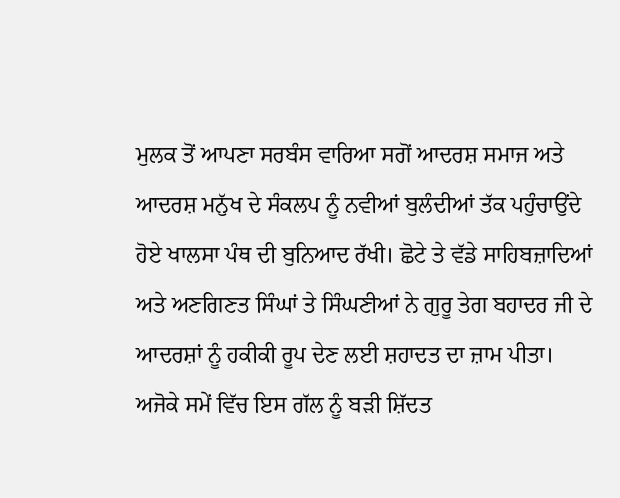ਮੁਲਕ ਤੋਂ ਆਪਣਾ ਸਰਬੰਸ ਵਾਰਿਆ ਸਗੋਂ ਆਦਰਸ਼ ਸਮਾਜ ਅਤੇ ਆਦਰਸ਼ ਮਨੁੱਖ ਦੇ ਸੰਕਲਪ ਨੂੰ ਨਵੀਆਂ ਬੁਲੰਦੀਆਂ ਤੱਕ ਪਹੁੰਚਾਉਂਦੇ ਹੋਏ ਖਾਲਸਾ ਪੰਥ ਦੀ ਬੁਨਿਆਦ ਰੱਖੀ। ਛੋਟੇ ਤੇ ਵੱਡੇ ਸਾਹਿਬਜ਼ਾਦਿਆਂ ਅਤੇ ਅਣਗਿਣਤ ਸਿੰਘਾਂ ਤੇ ਸਿੰਘਣੀਆਂ ਨੇ ਗੁਰੂ ਤੇਗ ਬਹਾਦਰ ਜੀ ਦੇ ਆਦਰਸ਼ਾਂ ਨੂੰ ਹਕੀਕੀ ਰੂਪ ਦੇਣ ਲਈ ਸ਼ਹਾਦਤ ਦਾ ਜ਼ਾਮ ਪੀਤਾ।
ਅਜੋਕੇ ਸਮੇਂ ਵਿੱਚ ਇਸ ਗੱਲ ਨੂੰ ਬੜੀ ਸ਼ਿੱਦਤ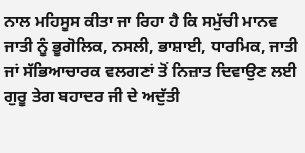ਨਾਲ ਮਹਿਸੂਸ ਕੀਤਾ ਜਾ ਰਿਹਾ ਹੈ ਕਿ ਸਮੁੱਚੀ ਮਾਨਵ ਜਾਤੀ ਨੂੰ ਭੂਗੋਲਿਕ, ਨਸਲੀ, ਭਾਸ਼ਾਈ, ਧਾਰਮਿਕ, ਜਾਤੀ ਜਾਂ ਸੱਭਿਆਚਾਰਕ ਵਲਗਣਾਂ ਤੋਂ ਨਿਜ਼ਾਤ ਦਿਵਾਉਣ ਲਈ ਗੁਰੂ ਤੇਗ ਬਹਾਦਰ ਜੀ ਦੇ ਅਦੁੱਤੀ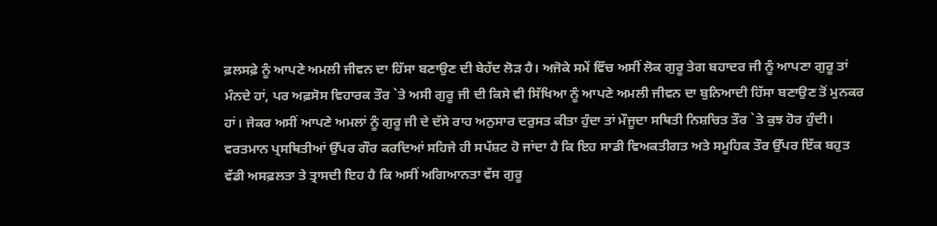ਫ਼ਲਸਫ਼ੇ ਨੂੰ ਆਪਣੇ ਅਮਲੀ ਜੀਵਨ ਦਾ ਹਿੱਸਾ ਬਣਾਉਣ ਦੀ ਬੇਹੱਦ ਲੋੜ ਹੈ। ਅਜੋਕੇ ਸਮੇਂ ਵਿੱਚ ਅਸੀਂ ਲੋਕ ਗੁਰੂ ਤੇਗ ਬਹਾਦਰ ਜੀ ਨੂੰ ਆਪਣਾ ਗੁਰੂ ਤਾਂ ਮੰਨਦੇ ਹਾਂ, ਪਰ ਅਫ਼ਸੋਸ ਵਿਹਾਰਕ ਤੌਰ `ਤੇ ਅਸੀ ਗੁਰੂ ਜੀ ਦੀ ਕਿਸੇ ਵੀ ਸਿੱਖਿਆ ਨੂੰ ਆਪਣੇ ਅਮਲੀ ਜੀਵਨ ਦਾ ਬੁਨਿਆਦੀ ਹਿੱਸਾ ਬਣਾਉਣ ਤੋਂ ਮੁਨਕਰ ਹਾਂ। ਜੇਕਰ ਅਸੀਂ ਆਪਣੇ ਅਮਲਾਂ ਨੂੰ ਗੁਰੂ ਜੀ ਦੇ ਦੱਸੇ ਰਾਹ ਅਨੁਸਾਰ ਦਰੁਸਤ ਕੀਤਾ ਹੁੰਦਾ ਤਾਂ ਮੌਜੂਦਾ ਸਥਿਤੀ ਨਿਸ਼ਚਿਤ ਤੌਰ `ਤੇ ਕੁਝ ਹੋਰ ਹੁੰਦੀ। ਵਰਤਮਾਨ ਪ੍ਰਸਥਿਤੀਆਂ ਉੱਪਰ ਗੌਰ ਕਰਦਿਆਂ ਸਹਿਜੇ ਹੀ ਸਪੱਸ਼ਟ ਹੋ ਜਾਂਦਾ ਹੈ ਕਿ ਇਹ ਸਾਡੀ ਵਿਅਕਤੀਗਤ ਅਤੇ ਸਮੂਹਿਕ ਤੌਰ ਉੱਪਰ ਇੱਕ ਬਹੁਤ ਵੱਡੀ ਅਸਫ਼ਲਤਾ ਤੇ ਤ੍ਰਾਸਦੀ ਇਹ ਹੈ ਕਿ ਅਸੀਂ ਅਗਿਆਨਤਾ ਵੱਸ ਗੁਰੂ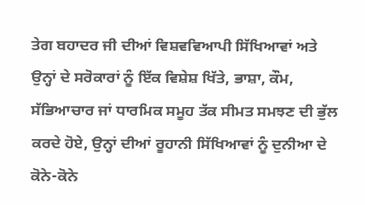ਤੇਗ ਬਹਾਦਰ ਜੀ ਦੀਆਂ ਵਿਸ਼ਵਵਿਆਪੀ ਸਿੱਖਿਆਵਾਂ ਅਤੇ ਉਨ੍ਹਾਂ ਦੇ ਸਰੋਕਾਰਾਂ ਨੂੰ ਇੱਕ ਵਿਸ਼ੇਸ਼ ਖਿੱਤੇ, ਭਾਸ਼ਾ, ਕੌਮ, ਸੱਭਿਆਚਾਰ ਜਾਂ ਧਾਰਮਿਕ ਸਮੂਹ ਤੱਕ ਸੀਮਤ ਸਮਝਣ ਦੀ ਭੁੱਲ ਕਰਦੇ ਹੋਏ, ਉਨ੍ਹਾਂ ਦੀਆਂ ਰੂਹਾਨੀ ਸਿੱਖਿਆਵਾਂ ਨੂੰ ਦੁਨੀਆ ਦੇ ਕੋਨੇ-ਕੋਨੇ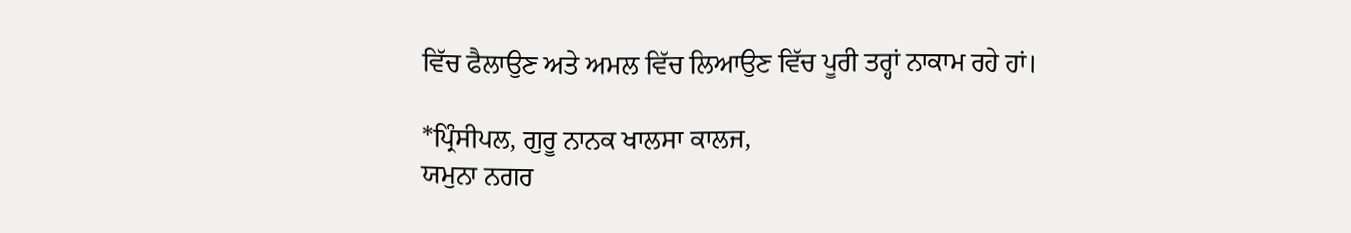ਵਿੱਚ ਫੈਲਾਉਣ ਅਤੇ ਅਮਲ ਵਿੱਚ ਲਿਆਉਣ ਵਿੱਚ ਪੂਰੀ ਤਰ੍ਹਾਂ ਨਾਕਾਮ ਰਹੇ ਹਾਂ।

*ਪ੍ਰਿੰਸੀਪਲ, ਗੁਰੂ ਨਾਨਕ ਖਾਲਸਾ ਕਾਲਜ,
ਯਮੁਨਾ ਨਗਰ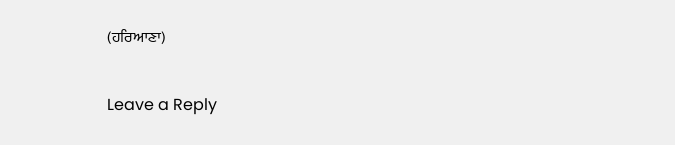(ਹਰਿਆਣਾ)

Leave a Reply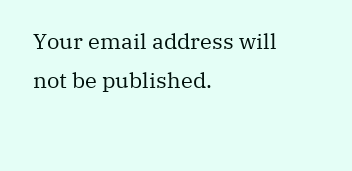Your email address will not be published.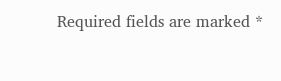Required fields are marked *